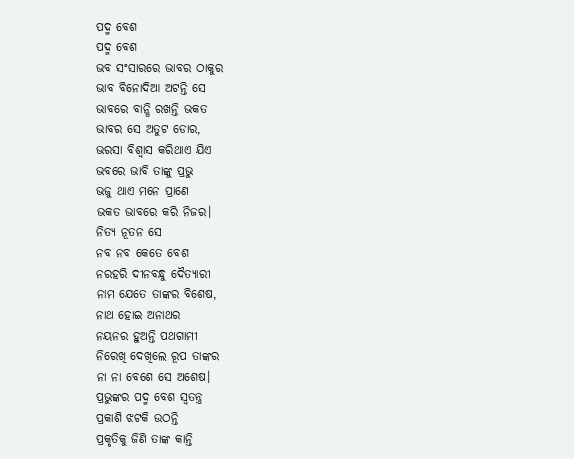ପଦ୍ମ ବେଶ
ପଦ୍ମ ବେଶ
ଭବ ସଂସାରରେ ଭାବର ଠାକୁର
ଭାବ ବିନୋଦିଆ ଅଟନ୍ତି ସେ
ଭାବରେ ବାନ୍ଧି ରଖନ୍ତି ଭକତ
ଭାବର ସେ ଅତୁଟ ଡୋର,
ଭରସା ବିଶ୍ବାସ କରିଥାଏ ଯିଏ
ଭବରେ ଭାବି ତାଙ୍କୁ ପ୍ରଭୁ
ଭଜୁ ଥାଏ ମନେ ପ୍ରାଣେ
ଭକତ ଭାବରେ କରି ନିଜର।
ନିତ୍ୟ ନୂତନ ସେ
ନବ ନବ କେତେ ବେଶ
ନରହରି ଦୀନବନ୍ଧୁ ଦୈତ୍ୟାରୀ
ନାମ ଯେତେ ତାଙ୍କର ବିଶେଷ,
ନାଥ ହୋଇ ଅନାଥର
ନୟନର ହୁଅନ୍ତି ପଥଗାମୀ
ନିରେଖି ଦେଖିଲେ ରୂପ ତାଙ୍କର
ନା ନା ବେଶେ ସେ ଅଶେଷ।
ପ୍ରଭୁଙ୍କର ପଦ୍ମ ବେଶ ସ୍ବତନ୍ତ୍ର
ପ୍ରକାଶି ଝଟକି ଉଠନ୍ତି
ପ୍ରକୃତିକୁ ଜିଣି ତାଙ୍କ କାନ୍ତି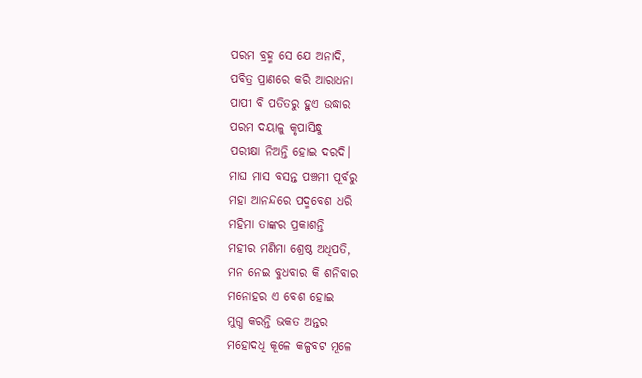ପରମ ବ୍ରହ୍ମ ସେ ଯେ ଅନାଦି,
ପବିତ୍ର ପ୍ରାଣରେ କରି ଆରାଧନା
ପାପୀ ବି ପତିତରୁ ହୁଏ ଉଦ୍ଧାର
ପରମ ଦୟାଳୁ କୃପାସିନ୍ଧୁ
ପରୀକ୍ଷା ନିଅନ୍ତି ହୋଇ ଦରଦି।
ମାଘ ମାସ ବସନ୍ତ ପଞ୍ଚମୀ ପୂର୍ବରୁ
ମହା ଆନନ୍ଦରେ ପଦ୍ମବେଶ ଧରି
ମହିମା ତାଙ୍କର ପ୍ରକାଶନ୍ତି
ମହୀର ମଣିମା ଶ୍ରେଷ୍ଠ ଅଧିପତି,
ମନ ନେଇ ବୁଧବାର କି ଶନିବାର
ମନୋହର ଏ ବେଶ ହୋଇ
ମୁଗ୍ଧ କରନ୍ତି ଭକତ ଅନ୍ତର
ମହୋଦଧି କୂଳେ କଳ୍ପବଟ ମୂଳେ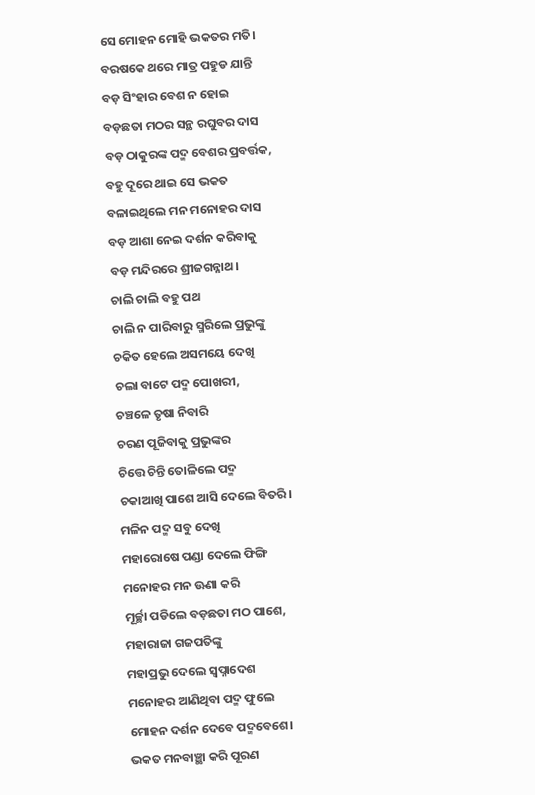ସେ ମୋହନ ମୋହି ଭକତର ମତି।
ବରଷକେ ଥରେ ମାତ୍ର ପହୁଡ ଯାନ୍ତି
ବଡ଼ ସିଂହାର ବେଶ ନ ହୋଇ
ବଡ଼ଛତା ମଠର ସନ୍ଥ ରଘୁବର ଦାସ
ବଡ଼ ଠାକୁରଙ୍କ ପଦ୍ମ ବେଶର ପ୍ରବର୍ତ୍ତକ,
ବହୁ ଦୂରେ ଥାଇ ସେ ଭକତ
ବଳାଇଥିଲେ ମନ ମନୋହର ଦାସ
ବଡ଼ ଆଶା ନେଇ ଦର୍ଶନ କରିବାକୁ
ବଡ଼ ମନ୍ଦିରରେ ଶ୍ରୀଜଗନ୍ନାଥ।
ଚାଲି ଚାଲି ବହୁ ପଥ
ଚାଲି ନ ପାରିବାରୁ ସ୍ମରିଲେ ପ୍ରଭୁଙ୍କୁ
ଚକିତ ହେଲେ ଅସମୟେ ଦେଖି
ଚଲା ବାଟେ ପଦ୍ମ ପୋଖରୀ,
ଚଞ୍ଚଳେ ତୃଷା ନିବାରି
ଚରଣ ପୂଜିବାକୁ ପ୍ରଭୁଙ୍କର
ଚିତ୍ତେ ଚିନ୍ତି ତୋଳିଲେ ପଦ୍ମ
ଚକାଆଖି ପାଶେ ଆସି ଦେଲେ ବିତରି।
ମଳିନ ପଦ୍ମ ସବୁ ଦେଖି
ମହାରୋଷେ ପଣ୍ଡା ଦେଲେ ଫିଙ୍ଗି
ମନୋହର ମନ ଊଣା କରି
ମୂର୍ଚ୍ଛା ପଡିଲେ ବଡ଼ଛତା ମଠ ପାଶେ,
ମହାରାଜା ଗଜପତିଙ୍କୁ
ମହାପ୍ରଭୁ ଦେଲେ ସ୍ବପ୍ନାଦେଶ
ମନୋହର ଆଣିଥିବା ପଦ୍ମ ଫୁଲେ
ମୋହନ ଦର୍ଶନ ଦେବେ ପଦ୍ମବେଶେ।
ଭକତ ମନବାଞ୍ଛା କରି ପୂରଣ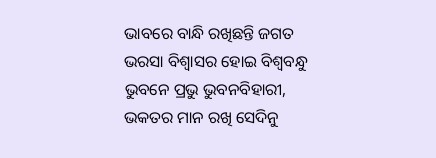ଭାବରେ ବାନ୍ଧି ରଖିଛନ୍ତି ଜଗତ
ଭରସା ବିଶ୍ଵାସର ହୋଇ ବିଶ୍ଵବନ୍ଧୁ
ଭୁବନେ ପ୍ରଭୁ ଭୁବନବିହାରୀ,
ଭକତର ମାନ ରଖି ସେଦିନୁ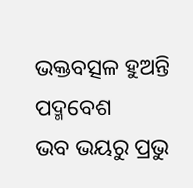ଭକ୍ତବତ୍ସଳ ହୁଅନ୍ତି ପଦ୍ମବେଶ
ଭବ ଭୟରୁ ପ୍ରଭୁ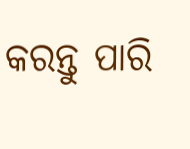କରନ୍ତୁ ପାରି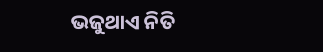ଭଜୁଥାଏ ନିତି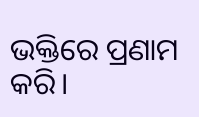ଭକ୍ତିରେ ପ୍ରଣାମ କରି।